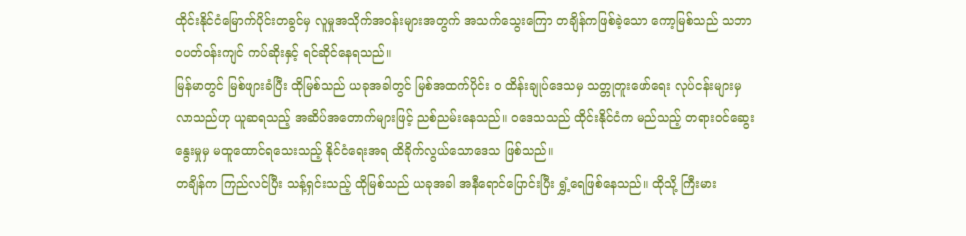ထိုင်းနိုင်ငံမြောက်ပိုင်းတခွင်မှ လူမှုအသိုက်အဝန်းများအတွက် အသက်သွေးကြော တချိန်ကဖြစ်ခဲ့သော ကော့မြစ်သည် သဘာဝပတ်ဝန်းကျင် ကပ်ဆိုးနှင့် ရင်ဆိုင်နေရသည်။
မြန်မာတွင် မြစ်ဖျားခံပြီး ထိုမြစ်သည် ယခုအခါတွင် မြစ်အထက်ပိုင်း ဝ ထိန်းချုပ်ဒေသမှ သတ္တုတူးဖော်ရေး လုပ်ငန်းများမှလာသည်ဟု ယူဆရသည့် အဆိပ်အတောက်များဖြင့် ညစ်ညမ်းနေသည်။ ဝဒေသသည် ထိုင်းနိုင်ငံက မည်သည့် တရားဝင်ဆွေးနွေးမှုမှ မထူထောင်ရသေးသည့် နိုင်ငံရေးအရ ထိခိုက်လွယ်သောဒေသ ဖြစ်သည်။
တချိန်က ကြည်လင်ပြီး သန့်ရှင်းသည့် ထိုမြစ်သည် ယခုအခါ အနီရောင်ပြောင်းပြီး ရွှံ့ရေဖြစ်နေသည်။ ထိုသို့ ကြီးမား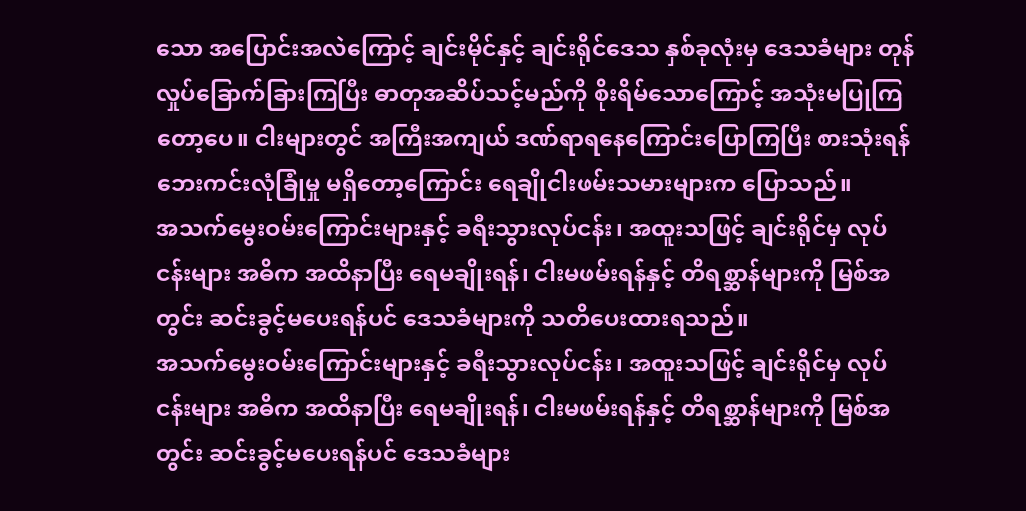သော အပြောင်းအလဲကြောင့် ချင်းမိုင်နှင့် ချင်းရိုင်ဒေသ နှစ်ခုလုံးမှ ဒေသခံများ တုန်လှုပ်ခြောက်ခြားကြပြီး ဓာတုအဆိပ်သင့်မည်ကို စိုးရိမ်သောကြောင့် အသုံးမပြုကြတော့ပေ။ ငါးများတွင် အကြီးအကျယ် ဒဏ်ရာရနေကြောင်းပြောကြပြီး စားသုံးရန် ဘေးကင်းလုံခြုံမှု မရှိတော့ကြောင်း ရေချိုငါးဖမ်းသမားများက ပြောသည်။
အသက်မွေးဝမ်းကြောင်းများနှင့် ခရီးသွားလုပ်ငန်း၊ အထူးသဖြင့် ချင်းရိုင်မှ လုပ်ငန်းများ အဓိက အထိနာပြီး ရေမချိုးရန်၊ ငါးမဖမ်းရန်နှင့် တိရစ္ဆာန်များကို မြစ်အတွင်း ဆင်းခွင့်မပေးရန်ပင် ဒေသခံများကို သတိပေးထားရသည်။
အသက်မွေးဝမ်းကြောင်းများနှင့် ခရီးသွားလုပ်ငန်း၊ အထူးသဖြင့် ချင်းရိုင်မှ လုပ်ငန်းများ အဓိက အထိနာပြီး ရေမချိုးရန်၊ ငါးမဖမ်းရန်နှင့် တိရစ္ဆာန်များကို မြစ်အတွင်း ဆင်းခွင့်မပေးရန်ပင် ဒေသခံများ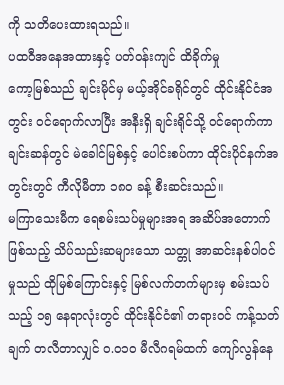ကို သတိပေးထားရသည်။
ပထဝီအနေအထားနှင့် ပတ်ဝန်းကျင် ထိခိုက်မှု
ကော့မြစ်သည် ချင်းမိုင်မှ မယ့်အိုင်ခရိုင်တွင် ထိုင်းနိုင်ငံအတွင်း ဝင်ရောက်လာပြီး အနီးရှိ ချင်းရိုင်သို့ ဝင်ရောက်ကာ ချင်းဆန်တွင် မဲခေါင်မြစ်နှင့် ပေါင်းစပ်ကာ ထိုင်းပိုင်နက်အတွင်းတွင် ကီလိုမီတာ ၁၈၀ ခန့် စီးဆင်းသည်။
မကြာသေးမီက ရေစမ်းသပ်မှုများအရ အဆိပ်အတောက်ဖြစ်သည့် သိပ်သည်းဆများသော သတ္တု အာဆင်းနစ်ပါဝင်မှုသည် ထိုမြစ်ကြောင်းနှင့် မြစ်လက်တက်များမှ စမ်းသပ်သည့် ၁၅ နေရာလုံးတွင် ထိုင်းနိုင်ငံ၏ တရားဝင် ကန့်သတ်ချက် တလီတာလျှင် ဝ.၀၁၀ မီလီဂရမ်ထက် ကျော်လွန်နေ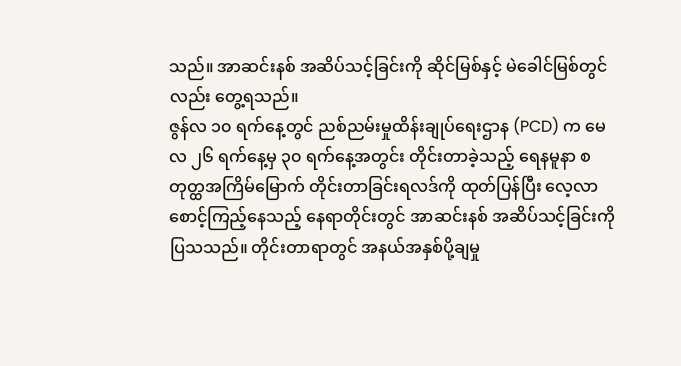သည်။ အာဆင်းနစ် အဆိပ်သင့်ခြင်းကို ဆိုင်မြစ်နှင့် မဲခေါင်မြစ်တွင်လည်း တွေ့ရသည်။
ဇွန်လ ၁၀ ရက်နေ့တွင် ညစ်ညမ်းမှုထိန်းချုပ်ရေးဌာန (PCD) က မေလ ၂၆ ရက်နေ့မှ ၃၀ ရက်နေ့အတွင်း တိုင်းတာခဲ့သည့် ရေနမူနာ စတုတ္ထအကြိမ်မြောက် တိုင်းတာခြင်းရလဒ်ကို ထုတ်ပြန်ပြီး လေ့လာစောင့်ကြည့်နေသည့် နေရာတိုင်းတွင် အာဆင်းနစ် အဆိပ်သင့်ခြင်းကို ပြသသည်။ တိုင်းတာရာတွင် အနယ်အနှစ်ပို့ချမှု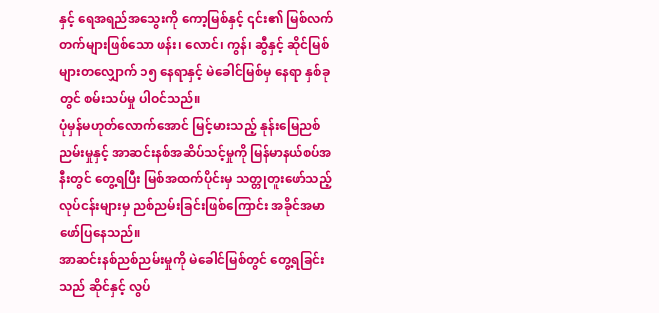နှင့် ရေအရည်အသွေးကို ကော့မြစ်နှင့် ၎င်း၏ မြစ်လက်တက်များဖြစ်သော ဖန်း၊ လောင်၊ ကွန်၊ ဆွီနှင့် ဆိုင်မြစ်များတလျှောက် ၁၅ နေရာနှင့် မဲခေါင်မြစ်မှ နေရာ နှစ်ခုတွင် စမ်းသပ်မှု ပါဝင်သည်။
ပုံမှန်မဟုတ်လောက်အောင် မြင့်မားသည့် နုန်းမြေညစ်ညမ်းမှုနှင့် အာဆင်းနစ်အဆိပ်သင့်မှုကို မြန်မာနယ်စပ်အနီးတွင် တွေ့ရပြီး မြစ်အထက်ပိုင်းမှ သတ္တုတူးဖော်သည့် လုပ်ငန်းများမှ ညစ်ညမ်းခြင်းဖြစ်ကြောင်း အခိုင်အမာ ဖော်ပြနေသည်။
အာဆင်းနစ်ညစ်ညမ်းမှုကို မဲခေါင်မြစ်တွင် တွေ့ရခြင်းသည် ဆိုင်နှင့် လွပ်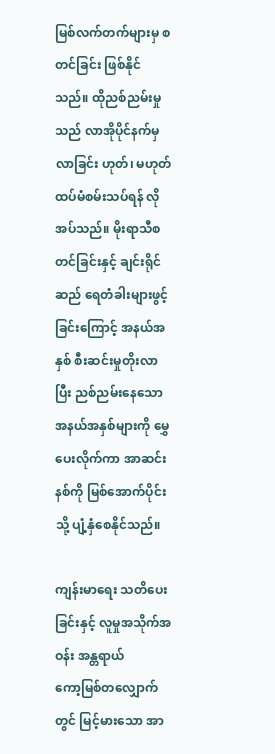မြစ်လက်တက်များမှ စတင်ခြင်း ဖြစ်နိုင်သည်။ ထိုညစ်ညမ်းမှုသည် လာအိုပိုင်နက်မှ လာခြင်း ဟုတ်၊ မဟုတ် ထပ်မံစမ်းသပ်ရန် လိုအပ်သည်။ မိုးရာသီစတင်ခြင်းနှင့် ချင်းရိုင်ဆည် ရေတံခါးများဖွင့်ခြင်းကြောင့် အနယ်အနှစ် စီးဆင်းမှုတိုးလာပြီး ညစ်ညမ်းနေသော အနယ်အနှစ်များကို မွှေပေးလိုက်ကာ အာဆင်းနစ်ကို မြစ်အောက်ပိုင်းသို့ ပျံ့နှံစေနိုင်သည်။

ကျန်းမာရေး သတိပေးခြင်းနှင့် လူမှုအသိုက်အဝန်း အန္တရာယ်
ကော့မြစ်တလျှောက်တွင် မြင့်မားသော အာ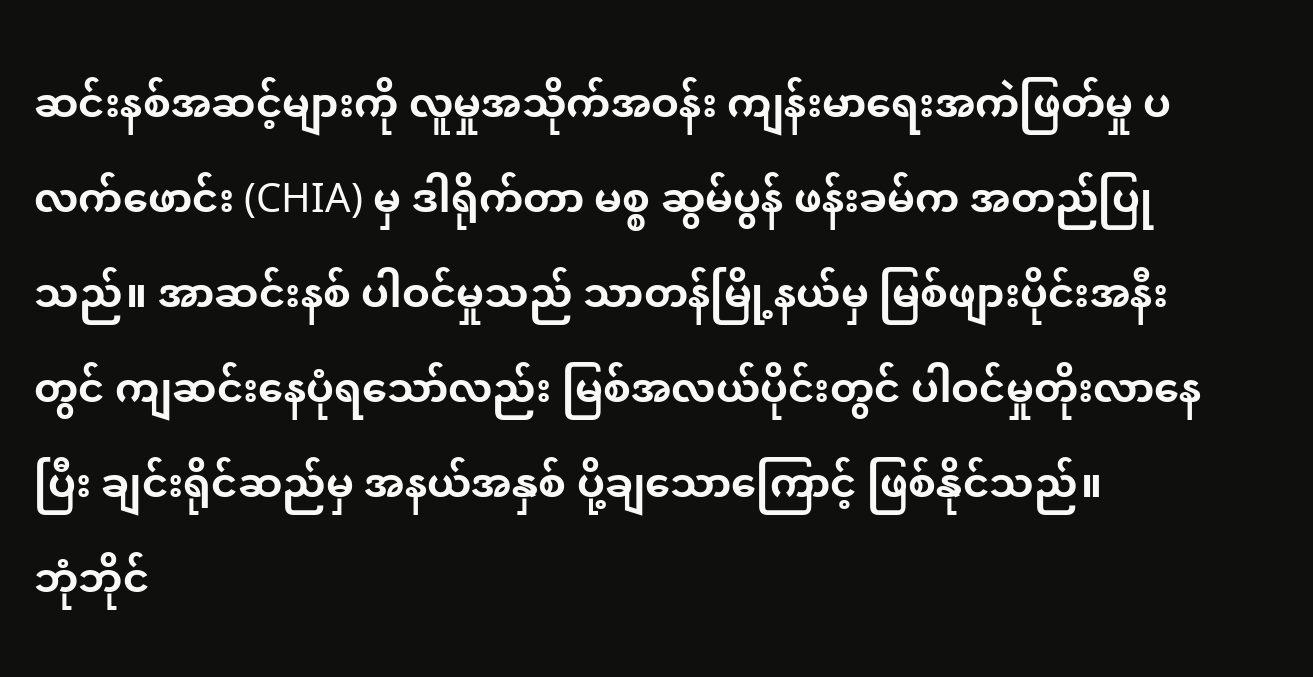ဆင်းနစ်အဆင့်များကို လူမှုအသိုက်အဝန်း ကျန်းမာရေးအကဲဖြတ်မှု ပလက်ဖောင်း (CHIA) မှ ဒါရိုက်တာ မစ္စ ဆွမ်ပွန် ဖန်းခမ်က အတည်ပြုသည်။ အာဆင်းနစ် ပါဝင်မှုသည် သာတန်မြို့နယ်မှ မြစ်ဖျားပိုင်းအနီးတွင် ကျဆင်းနေပုံရသော်လည်း မြစ်အလယ်ပိုင်းတွင် ပါဝင်မှုတိုးလာနေပြီး ချင်းရိုင်ဆည်မှ အနယ်အနှစ် ပို့ချသောကြောင့် ဖြစ်နိုင်သည်။
ဘုံဘိုင်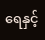ရေနှင့်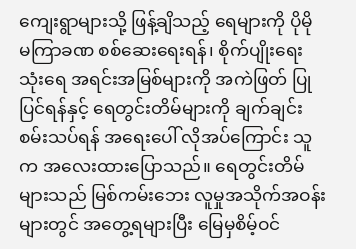ကျေးရွာများသို့ ဖြန့်ချိသည့် ရေများကို ပိုမို မကြာခဏ စစ်ဆေးရေးရန်၊ စိုက်ပျိုးရေး သုံးရေ အရင်းအမြစ်များကို အကဲဖြတ် ပြုပြင်ရန်နှင့် ရေတွင်းတိမ်များကို ချက်ချင်းစမ်းသပ်ရန် အရေးပေါ် လိုအပ်ကြောင်း သူက အလေးထားပြောသည်။ ရေတွင်းတိမ်များသည် မြစ်ကမ်းဘေး လူမှုအသိုက်အဝန်းများတွင် အတွေ့ရများပြီး မြေမှစိမ့်ဝင်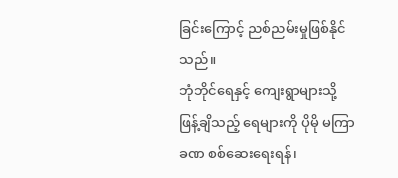ခြင်းကြောင့် ညစ်ညမ်းမှုဖြစ်နိုင်သည်။
ဘုံဘိုင်ရေနှင့် ကျေးရွာများသို့ ဖြန့်ချိသည့် ရေများကို ပိုမို မကြာခဏ စစ်ဆေးရေးရန်၊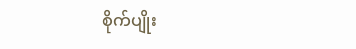စိုက်ပျိုး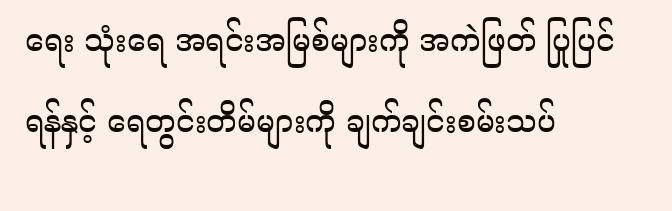ရေး သုံးရေ အရင်းအမြစ်များကို အကဲဖြတ် ပြုပြင်ရန်နှင့် ရေတွင်းတိမ်များကို ချက်ချင်းစမ်းသပ်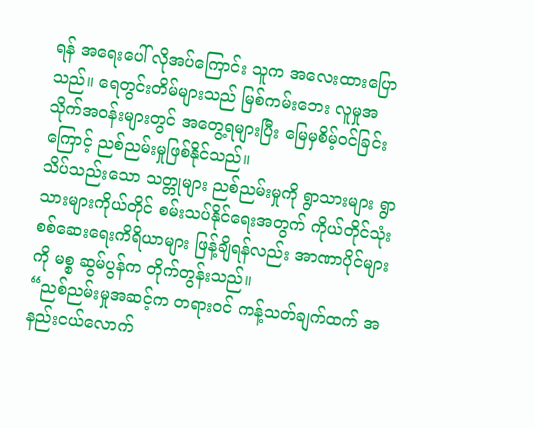ရန် အရေးပေါ် လိုအပ်ကြောင်း သူက အလေးထားပြောသည်။ ရေတွင်းတိမ်များသည် မြစ်ကမ်းဘေး လူမှုအသိုက်အဝန်းများတွင် အတွေ့ရများပြီး မြေမှစိမ့်ဝင်ခြင်းကြောင့် ညစ်ညမ်းမှုဖြစ်နိုင်သည်။
သိပ်သည်းသော သတ္တုများ ညစ်ညမ်းမှုကို ရွာသားများ ရွာသားများကိုယ်တိုင် စမ်းသပ်နိုင်ရေးအတွက် ကိုယ်တိုင်သုံး စစ်ဆေးရေးကိရိယာများ ဖြန့်ချိရန်လည်း အာဏာပိုင်များကို မစ္စ ဆွမ်ပွန်က တိုက်တွန်းသည်။
“ညစ်ညမ်းမှုအဆင့်က တရားဝင် ကန့်သတ်ချက်ထက် အနည်းငယ်လောက်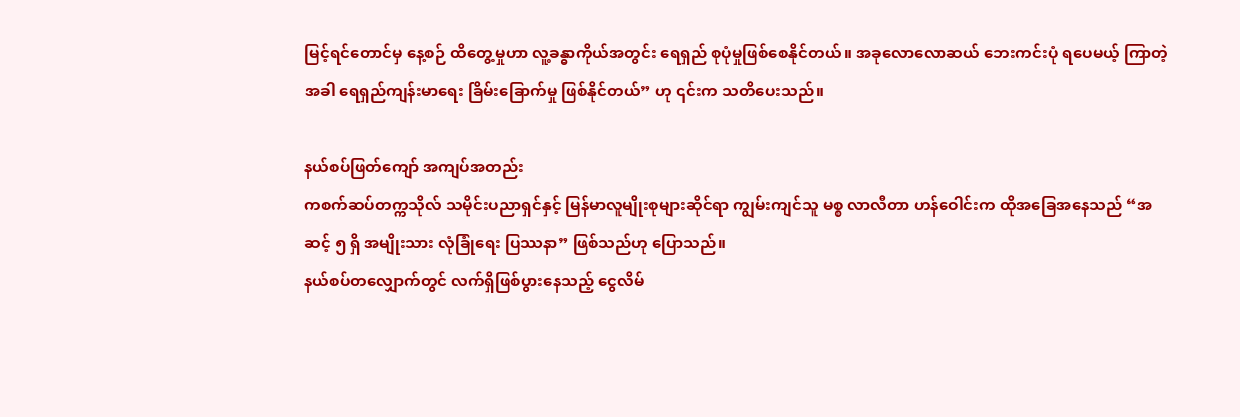မြင့်ရင်တောင်မှ နေ့စဉ် ထိတွေ့မှုဟာ လူ့ခန္ဓာကိုယ်အတွင်း ရေရှည် စုပုံမှုဖြစ်စေနိုင်တယ်။ အခုလောလောဆယ် ဘေးကင်းပုံ ရပေမယ့် ကြာတဲ့အခါ ရေရှည်ကျန်းမာရေး ခြိမ်းခြောက်မှု ဖြစ်နိုင်တယ်” ဟု ၎င်းက သတိပေးသည်။

နယ်စပ်ဖြတ်ကျော် အကျပ်အတည်း
ကစက်ဆပ်တက္ကသိုလ် သမိုင်းပညာရှင်နှင့် မြန်မာလူမျိုးစုများဆိုင်ရာ ကျွမ်းကျင်သူ မစ္စ လာလီတာ ဟန်ဝေါင်းက ထိုအခြေအနေသည် “အဆင့် ၅ ရှိ အမျိုးသား လုံခြုံရေး ပြဿနာ” ဖြစ်သည်ဟု ပြောသည်။
နယ်စပ်တလျှောက်တွင် လက်ရှိဖြစ်ပွားနေသည့် ငွေလိမ်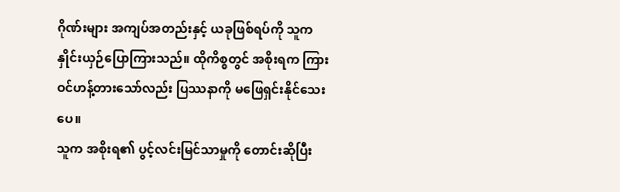ဂိုဏ်းများ အကျပ်အတည်းနှင့် ယခုဖြစ်ရပ်ကို သူက နှိုင်းယှဉ်ပြောကြားသည်။ ထိုကိစ္စတွင် အစိုးရက ကြားဝင်ဟန့်တားသော်လည်း ပြဿနာကို မဖြေရှင်းနိုင်သေးပေ။
သူက အစိုးရ၏ ပွင့်လင်းမြင်သာမှုကို တောင်းဆိုပြီး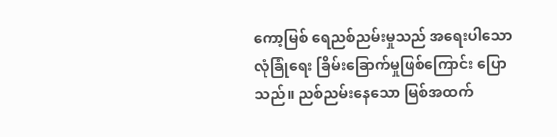ကော့မြစ် ရေညစ်ညမ်းမှုသည် အရေးပါသော လုံခြုံရေး ခြိမ်းခြောက်မှုဖြစ်ကြောင်း ပြောသည်။ ညစ်ညမ်းနေသော မြစ်အထက်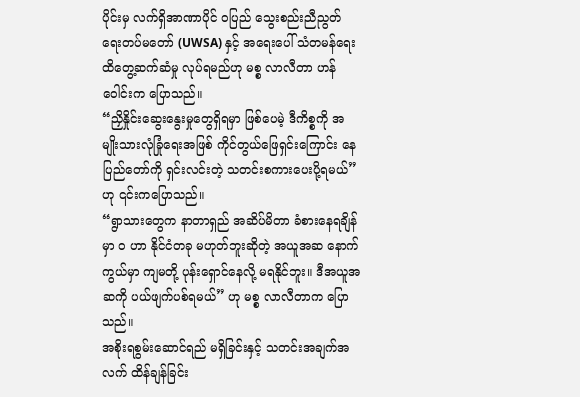ပိုင်းမှ လက်ရှိအာဏာပိုင် ဝပြည် သွေးစည်းညီညွတ်ရေးတပ်မတော် (UWSA) နှင့် အရေးပေါ် သံတမန်ရေး ထိတွေ့ဆက်ဆံမှု လုပ်ရမည်ဟု မစ္စ လာလီတာ ဟန်ဝေါင်းက ပြောသည်။
“ညှိနှိုင်းဆွေးနွေးမှုတွေရှိရမှာ ဖြစ်ပေမဲ့ ဒီကိစ္စကို အမျိုးသားလုံခြုံရေးအဖြစ် ကိုင်တွယ်ဖြေရှင်းကြောင်း နေပြည်တော်ကို ရှင်းလင်းတဲ့ သတင်းစကားပေးပို့ရမယ်” ဟု ၎င်းကပြောသည်။
“ရွာသားတွေက နာတာရှည် အဆိပ်မိတာ ခံစားနေရချိန်မှာ ဝ ဟာ နိုင်ငံတခု မဟုတ်ဘူးဆိုတဲ့ အယူအဆ နောက်ကွယ်မှာ ကျမတို့ ပုန်းရှောင်နေလို့ မရနိုင်ဘူး။ ဒီအယူအဆကို ပယ်ဖျက်ပစ်ရမယ်” ဟု မစ္စ လာလီတာက ပြောသည်။
အစိုးရစွမ်းဆောင်ရည် မရှိခြင်းနှင့် သတင်းအချက်အလက် ထိန်ချန်ခြင်း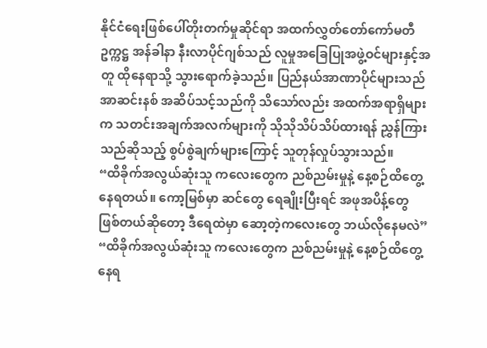နိုင်ငံရေးဖြစ်ပေါ်တိုးတက်မှုဆိုင်ရာ အထက်လွှတ်တော်ကော်မတီ ဥက္ကဋ္ဌ အန်ခါနာ နီးလာပိုင်ဂျစ်သည် လူမှုအခြေပြုအဖွဲ့ဝင်များနှင့်အတူ ထိုနေရာသို့ သွားရောက်ခဲ့သည်။ ပြည်နယ်အာဏာပိုင်များသည် အာဆင်းနစ် အဆိပ်သင့်သည်ကို သိသော်လည်း အထက်အရာရှိများက သတင်းအချက်အလက်များကို သိုသိုသိပ်သိပ်ထားရန် ညွှန်ကြားသည်ဆိုသည့် စွပ်စွဲချက်များကြောင့် သူတုန်လှုပ်သွားသည်။
“ထိခိုက်အလွယ်ဆုံးသူ ကလေးတွေက ညစ်ညမ်းမှုနဲ့ နေ့စဉ်ထိတွေ့နေရတယ်။ ကော့မြစ်မှာ ဆင်တွေ ရေချိုးပြီးရင် အဖုအပိန့်တွေ ဖြစ်တယ်ဆိုတော့ ဒီရေထဲမှာ ဆော့တဲ့ကလေးတွေ ဘယ်လိုနေမလဲ”
“ထိခိုက်အလွယ်ဆုံးသူ ကလေးတွေက ညစ်ညမ်းမှုနဲ့ နေ့စဉ်ထိတွေ့နေရ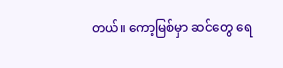တယ်။ ကော့မြစ်မှာ ဆင်တွေ ရေ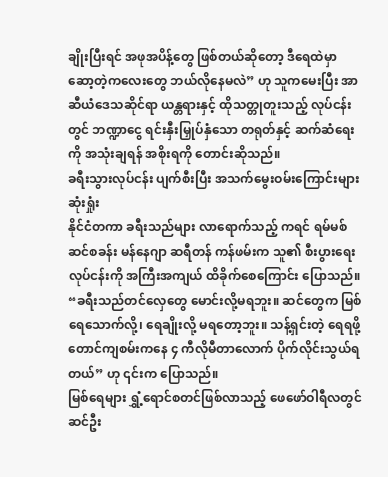ချိုးပြီးရင် အဖုအပိန့်တွေ ဖြစ်တယ်ဆိုတော့ ဒီရေထဲမှာ ဆော့တဲ့ကလေးတွေ ဘယ်လိုနေမလဲ” ဟု သူကမေးပြီး အာဆီယံဒေသဆိုင်ရာ ယန္တရားနှင့် ထိုသတ္တုတူးသည့် လုပ်ငန်းတွင် ဘဏ္ဍာငွေ ရင်းနှီးမြှုပ်နှံသော တရုတ်နှင့် ဆက်ဆံရေးကို အသုံးချရန် အစိုးရကို တောင်းဆိုသည်။
ခရီးသွားလုပ်ငန်း ပျက်စီးပြီး အသက်မွေးဝမ်းကြောင်းများ ဆုံးရှုံး
နိုင်ငံတကာ ခရီးသည်များ လာရောက်သည့် ကရင် ရမ်မစ် ဆင်စခန်း မန်နေဂျာ ဆရီတန် ကန်ဖမ်းက သူ၏ စီးပွားရေးလုပ်ငန်းကို အကြီးအကျယ် ထိခိုက်စေကြောင်း ပြောသည်။
“ခရီးသည်တင်လှေတွေ မောင်းလို့မရဘူး။ ဆင်တွေက မြစ်ရေသောက်လို့၊ ရေချိုးလို့ မရတော့ဘူး။ သန့်ရှင်းတဲ့ ရေရဖို့ တောင်ကျစမ်းကနေ ၄ ကီလိုမီတာလောက် ပိုက်လိုင်းသွယ်ရတယ်” ဟု ၎င်းက ပြောသည်။
မြစ်ရေများ ရွှံ့ရောင်စတင်ဖြစ်လာသည့် ဖေဖော်ဝါရီလတွင် ဆင်ဦး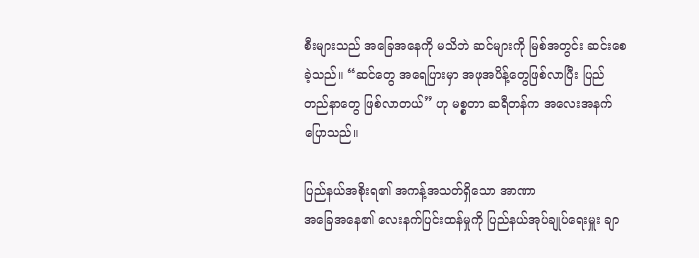စီးများသည် အခြေအနေကို မသိဘဲ ဆင်များကို မြစ်အတွင်း ဆင်းစေခဲ့သည်။ “ဆင်တွေ အရေပြားမှာ အဖုအပိန့်တွေဖြစ်လာပြီး ပြည်တည်နာတွေ ဖြစ်လာတယ်” ဟု မစ္စတာ ဆရီတန်က အလေးအနက် ပြောသည်။

ပြည်နယ်အစိုးရ၏ အကန့်အသတ်ရှိသော အာဏာ
အခြေအနေ၏ လေးနက်ပြင်းထန်မှုကို ပြည်နယ်အုပ်ချုပ်ရေးမှူး ချာ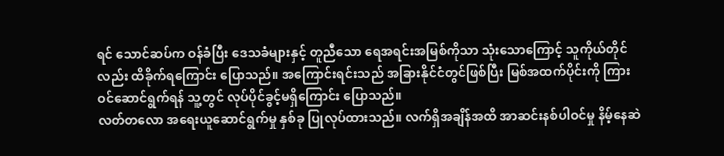ရင် သောင်ဆပ်က ဝန်ခံပြီး ဒေသခံများနှင့် တူညီသော ရေအရင်းအမြစ်ကိုသာ သုံးသောကြောင့် သူကိုယ်တိုင်လည်း ထိခိုက်ရကြောင်း ပြောသည်။ အကြောင်းရင်းသည် အခြားနိုင်ငံတွင်ဖြစ်ပြီး မြစ်အထက်ပိုင်းကို ကြားဝင်ဆောင်ရွက်ရန် သူ့တွင် လုပ်ပိုင်ခွင့်မရှိကြောင်း ပြောသည်။
လတ်တလော အရေးယူဆောင်ရွက်မှု နှစ်ခု ပြုလုပ်ထားသည်။ လက်ရှိအချိန်အထိ အာဆင်းနစ်ပါဝင်မှု နိမ့်နေဆဲ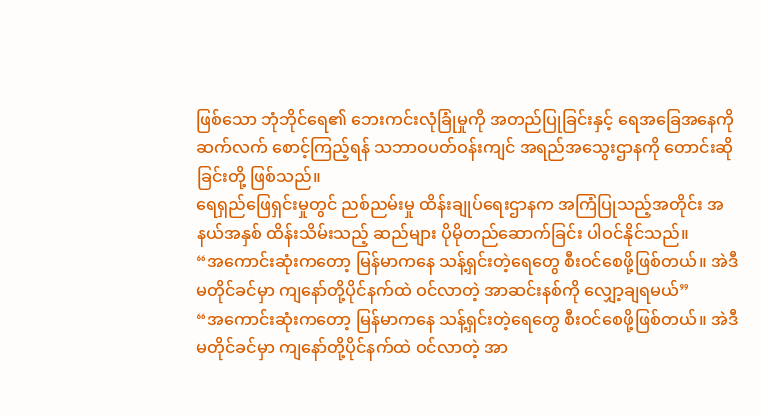ဖြစ်သော ဘုံဘိုင်ရေ၏ ဘေးကင်းလုံခြုံမှုကို အတည်ပြုခြင်းနှင့် ရေအခြေအနေကို ဆက်လက် စောင့်ကြည့်ရန် သဘာဝပတ်ဝန်းကျင် အရည်အသွေးဌာနကို တောင်းဆိုခြင်းတို့ ဖြစ်သည်။
ရေရှည်ဖြေရှင်းမှုတွင် ညစ်ညမ်းမှု ထိန်းချုပ်ရေးဌာနက အကြံပြုသည့်အတိုင်း အနယ်အနှစ် ထိန်းသိမ်းသည့် ဆည်များ ပိုမိုတည်ဆောက်ခြင်း ပါဝင်နိုင်သည်။
“အကောင်းဆုံးကတော့ မြန်မာကနေ သန့်ရှင်းတဲ့ရေတွေ စီးဝင်စေဖို့ဖြစ်တယ်။ အဲဒီ မတိုင်ခင်မှာ ကျနော်တို့ပိုင်နက်ထဲ ဝင်လာတဲ့ အာဆင်းနစ်ကို လျှော့ချရမယ်”
“အကောင်းဆုံးကတော့ မြန်မာကနေ သန့်ရှင်းတဲ့ရေတွေ စီးဝင်စေဖို့ဖြစ်တယ်။ အဲဒီ မတိုင်ခင်မှာ ကျနော်တို့ပိုင်နက်ထဲ ဝင်လာတဲ့ အာ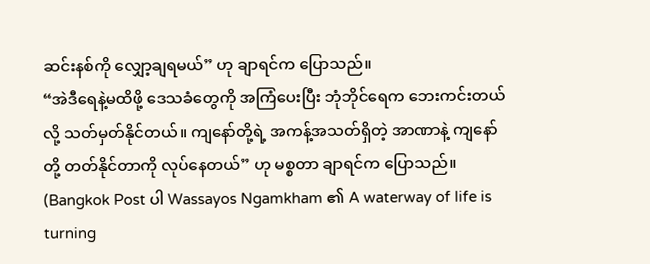ဆင်းနစ်ကို လျှော့ချရမယ်” ဟု ချာရင်က ပြောသည်။
“အဲဒီရေနဲ့မထိဖို့ ဒေသခံတွေကို အကြံပေးပြီး ဘုံဘိုင်ရေက ဘေးကင်းတယ်လို့ သတ်မှတ်နိုင်တယ်။ ကျနော်တို့ရဲ့ အကန့်အသတ်ရှိတဲ့ အာဏာနဲ့ ကျနော်တို့ တတ်နိုင်တာကို လုပ်နေတယ်” ဟု မစ္စတာ ချာရင်က ပြောသည်။
(Bangkok Post ပါ Wassayos Ngamkham ၏ A waterway of life is turning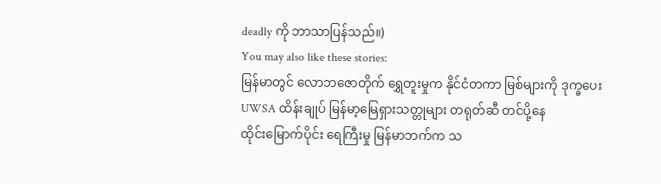deadly ကို ဘာသာပြန်သည်။)
You may also like these stories:
မြန်မာတွင် လောဘဇောတိုက် ရွှေတူးမှုက နိုင်ငံတကာ မြစ်များကို ဒုက္ခပေး
UWSA ထိန်းချုပ် မြန်မာ့မြေရှားသတ္တုများ တရုတ်ဆီ တင်ပို့နေ
ထိုင်းမြောက်ပိုင်း ရေကြီးမှု မြန်မာဘက်က သ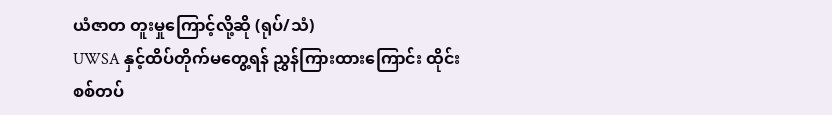ယံဇာတ တူးမှုကြောင့်လို့ဆို (ရုပ်/သံ)
UWSA နှင့်ထိပ်တိုက်မတွေ့ရန် ညွှန်ကြားထားကြောင်း ထိုင်းစစ်တပ်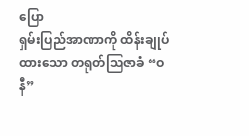ပြော
ရှမ်းပြည်အာဏာကို ထိန်းချုပ်ထားသော တရုတ်ဩဇာခံ “ဝနီ”